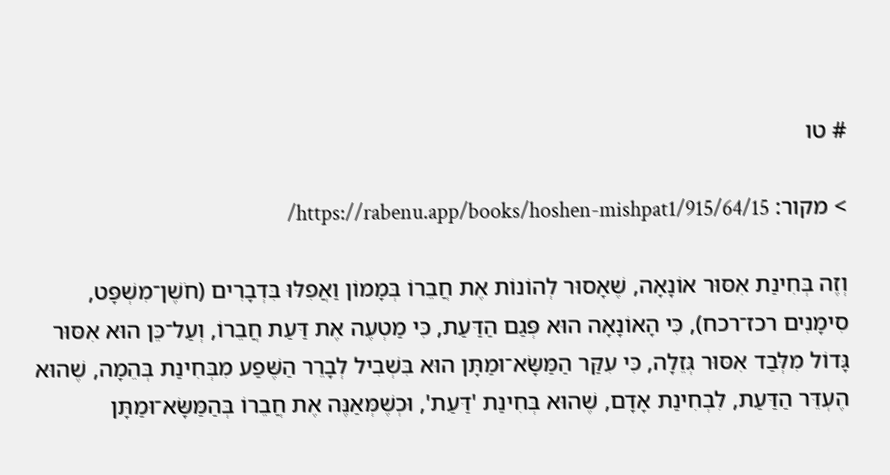# טו

> מקור: https://rabenu.app/books/hoshen-mishpat1/915/64/15/

וְזֶה בְּחִינַת אִסּוּר אוֹנָאָה, שֶׁאָסוּר לְהוֹנוֹת אֶת חֲבֵרוֹ בְּמָמוֹן וַאֲפִלּוּ בִּדְבָרִים (חֹשֶׁן־מִשְׁפָּט, סִימָנִים רכז־רכח), כִּי הָאוֹנָאָה הוּא פְּגַם הַדַּעַת, כִּי מַטְעֶה אֶת דַּעַת חֲבֵרוֹ, וְעַל־כֵּן הוּא אִסּוּר גָּדוֹל מִלְּבַד אִסּוּר גְּזֵלָה, כִּי עִקַּר הַמַּשָּׂא־וּמַתָּן הוּא בִּשְׁבִיל לְבָרֵר הַשֶּׁפַע מִבְּחִינַת בְּהֵמָה, שֶׁהוּא הֶעְדֵּר הַדַּעַת, לִבְחִינַת אָדָם, שֶׁהוּא בְּחִינַת 'דַּעַת', וּכְשֶׁמְּאַנֶּה אֶת חֲבֵרוֹ בְּהַמַּשָּׂא־וּמַתָּן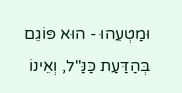וּמַטְעֵהוּ - הוּא פּוֹגֵם בְּהַדַּעַת כַּנַּ"ל, וְאֵינוֹ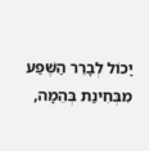יָכוֹל לְבָרֵר הַשֶּׁפַע מִבְּחִינַת בְּהֵמָה,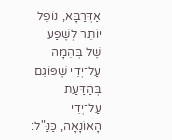אַדְּרַבָּא, נוֹפֵל יוֹתֵר לְשֶׁפַע שֶׁל בְּהֵמָה עַל־יְדֵי שֶׁפּוֹגֵם בְּהַדַּעַת עַל־יְדֵי הָאוֹנָאָה, כַּנַּ"ל: